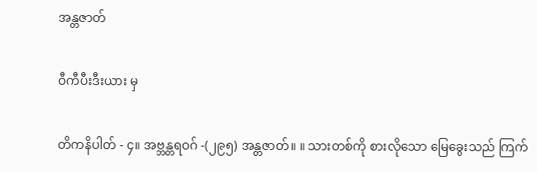အန္တဇာတ်

ဝီကီပီးဒီးယား မှ

တိကနိပါတ် - ၄။ အဗ္ဘန္တရဝဂ် -(၂၉၅) အန္တဇာတ်။ ။ သားတစ်ကို စားလိုသော မြေခွေးသည် ကြက်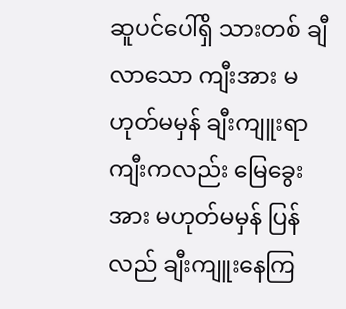ဆူပင်ပေါ်ရှိ သားတစ် ချီလာသော ကျီးအား မဟုတ်မမှန် ချီးကျူးရာ ကျီးကလည်း မြေခွေးအား မဟုတ်မမှန် ပြန်လည် ချီးကျူးနေကြ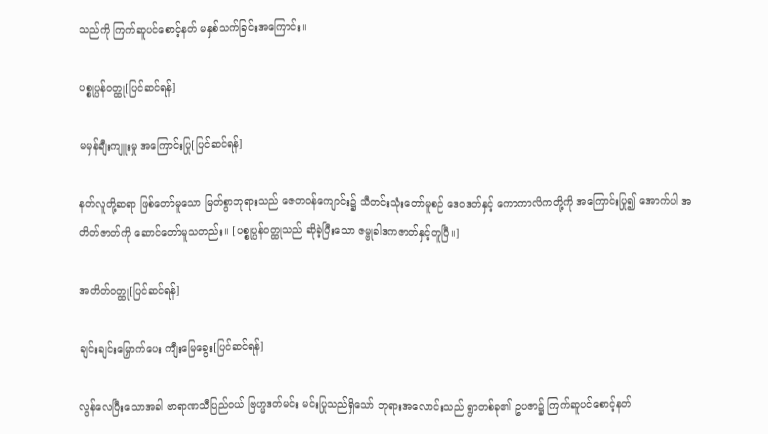သည်ကို ကြက်ဆူပင်စောင့်နတ် မနှစ်သက်ခြင်းအကြောင်း။

ပစ္စုပ္ပန်ဝတ္ထု[ပြင်ဆင်ရန်]

မမှန်ချီးကျူးမှု အကြောင်းပြု[ပြင်ဆင်ရန်]

နတ်လူတို့ဆရာ ဖြစ်တော်မူသော မြတ်စွာဘုရားသည် ဇေတဝန်ကျောင်း၌ သီတင်းသုံးတော်မူစဉ် ဒေဝဒတ်နှင့် ကောကာလိကတို့ကို အကြောင်းပြု၍ အောက်ပါ အတိတ်ဇာတ်ကို ဆောင်တော်မူသတည်း။ [ပစ္စုပ္ပန်ဝတ္ထုသည် ဆိုခဲ့ပြီးသော ဇမ္ဗုခါဒကဇာတ်နှင့်တူပြီ။]

အတိတ်ဝတ္ထု[ပြင်ဆင်ရန်]

ချင်းချင်းမြှောက်ပေး ကျီးမြေခွေး[ပြင်ဆင်ရန်]

လွန်လေပြီးသောအခါ ဗာရာဏသီပြည်ဝယ် ဗြဟ္မဒတ်မင်း မင်းပြုသည်ရှိသော် ဘုရားအလောင်းသည် ရွာတစ်ခု၏ ဥပဇာ၌ ကြက်ဆူပင်စောင့်နတ်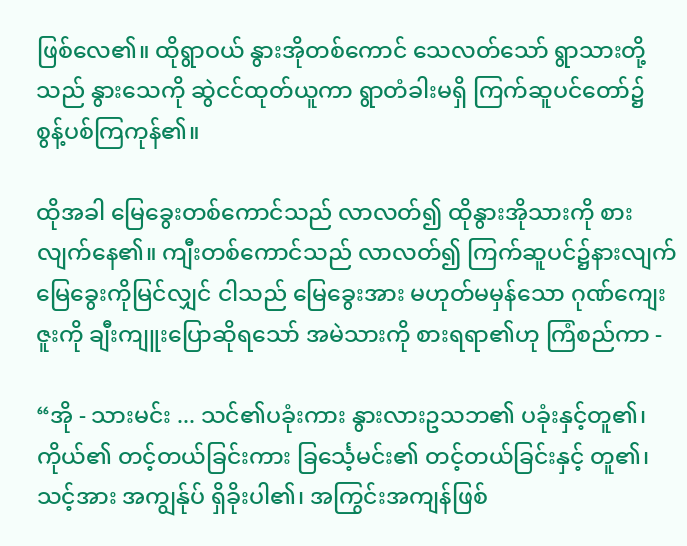ဖြစ်လေ၏။ ထိုရွာဝယ် နွားအိုတစ်ကောင် သေလတ်သော် ရွာသားတို့သည် နွားသေကို ဆွဲငင်ထုတ်ယူကာ ရွာတံခါးမရှိ ကြက်ဆူပင်တော်၌ စွန့်ပစ်ကြကုန်၏။

ထိုအခါ မြေခွေးတစ်ကောင်သည် လာလတ်၍ ထိုနွားအိုသားကို စားလျက်နေ၏။ ကျီးတစ်ကောင်သည် လာလတ်၍ ကြက်ဆူပင်၌နားလျက် မြေခွေးကိုမြင်လျှင် ငါသည် မြေခွေးအား မဟုတ်မမှန်သော ဂုဏ်ကျေးဇူးကို ချီးကျူးပြောဆိုရသော် အမဲသားကို စားရရာ၏ဟု ကြံစည်ကာ -

“အို - သားမင်း ... သင်၏ပခုံးကား နွားလားဥသဘ၏ ပခုံးနှင့်တူ၏၊ ကိုယ်၏ တင့်တယ်ခြင်းကား ခြင်္သေ့မင်း၏ တင့်တယ်ခြင်းနှင့် တူ၏၊ သင့်အား အကျွန်ုပ် ရှိခိုးပါ၏၊ အကြွင်းအကျန်ဖြစ်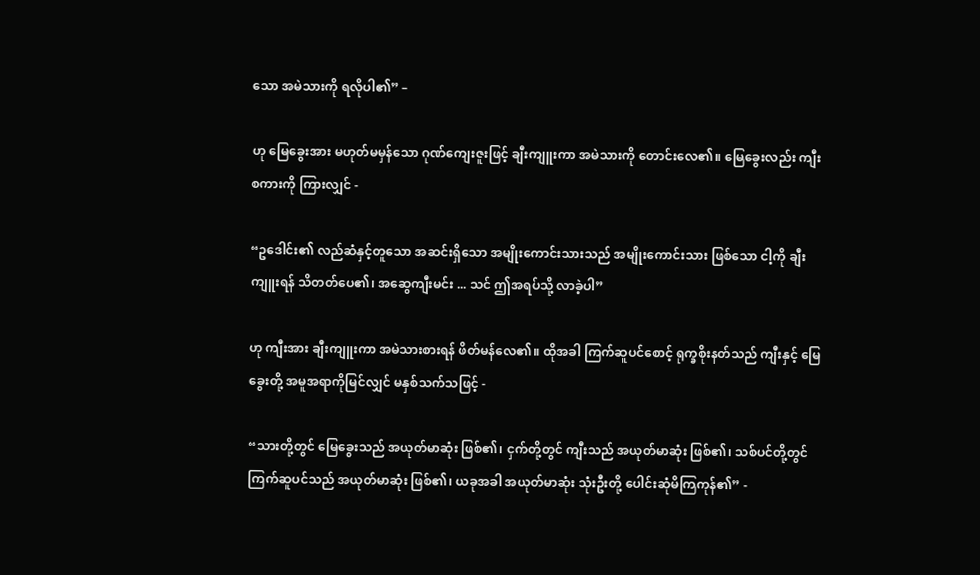သော အမဲသားကို ရလိုပါ၏” –

ဟု မြေခွေးအား မဟုတ်မမှန်သော ဂုဏ်ကျေးဇူးဖြင့် ချီးကျူးကာ အမဲသားကို တောင်းလေ၏။ မြေခွေးလည်း ကျီးစကားကို ကြားလျှင် -

“ဥဒေါင်း၏ လည်ဆံနှင့်တူသော အဆင်းရှိသော အမျိုးကောင်းသားသည် အမျိုးကောင်းသား ဖြစ်သော ငါ့ကို ချီးကျူးရန် သိတတ်ပေ၏၊ အဆွေကျီးမင်း ... သင် ဤအရပ်သို့ လာခဲ့ပါ”

ဟု ကျီးအား ချီးကျူးကာ အမဲသားစားရန် ဖိတ်မန်လေ၏။ ထိုအခါ ကြက်ဆူပင်စောင့် ရုက္ခစိုးနတ်သည် ကျီးနှင့် မြေခွေးတို့ အမူအရာကိုမြင်လျှင် မနှစ်သက်သဖြင့် -

“သားတို့တွင် မြေခွေးသည် အယုတ်မာဆုံး ဖြစ်၏၊ ငှက်တို့တွင် ကျီးသည် အယုတ်မာဆုံး ဖြစ်၏၊ သစ်ပင်တို့တွင် ကြက်ဆူပင်သည် အယုတ်မာဆုံး ဖြစ်၏၊ ယခုအခါ အယုတ်မာဆုံး သုံးဦးတို့ ပေါင်းဆုံမိကြကုန်၏” -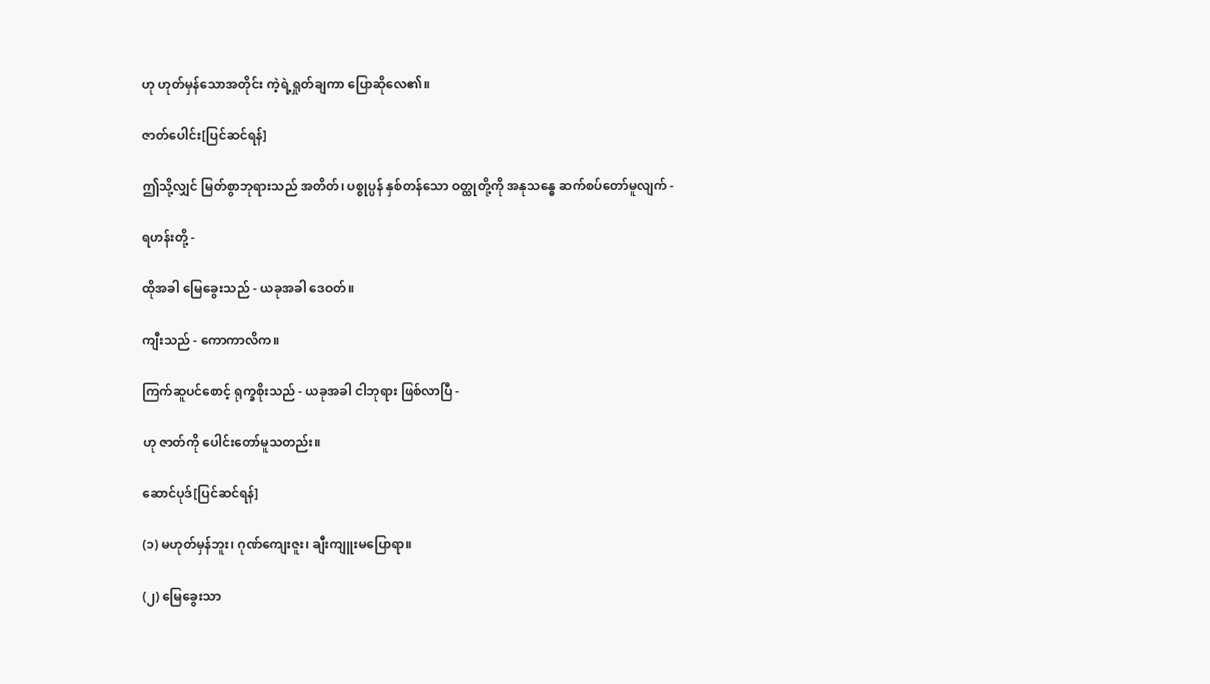ဟု ဟုတ်မှန်သောအတိုင်း ကဲ့ရဲ့ရှုတ်ချကာ ပြောဆိုလေ၏။

ဇာတ်ပေါင်း[ပြင်ဆင်ရန်]

ဤသို့လျှင် မြတ်စွာဘုရားသည် အတိတ်၊ ပစ္စုပ္ပန် နှစ်တန်သော ဝတ္ထုတို့ကို အနုသန္ဓေ ဆက်စပ်တော်မူလျက် -

ရဟန်းတို့ -

ထိုအခါ မြေခွေးသည် - ယခုအခါ ဒေဝတ်။

ကျီးသည် - ကောကာလိက။

ကြက်ဆူပင်စောင့် ရုက္ခစိုးသည် - ယခုအခါ ငါဘုရား ဖြစ်လာပြီ -

ဟု ဇာတ်ကို ပေါင်းတော်မူသတည်း။

ဆောင်ပုဒ်[ပြင်ဆင်ရန်]

(၁) မဟုတ်မှန်ဘူး၊ ဂုဏ်ကျေးဇူး၊ ချီးကျူးမပြောရာ။

(၂) မြေခွေးသာ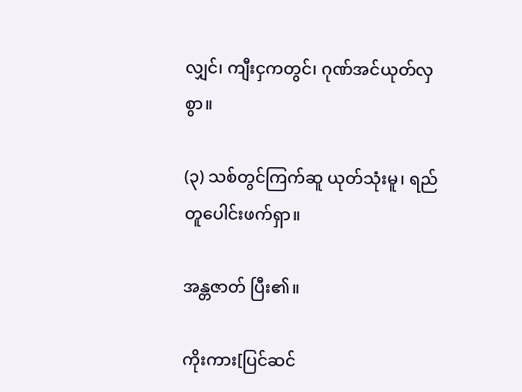လျှင်၊ ကျီးငှကတွင်၊ ဂုဏ်အင်ယုတ်လှစွာ။

(၃) သစ်တွင်ကြက်ဆူ ယုတ်သုံးမူ၊ ရည်တူပေါင်းဖက်ရှာ။

အန္တဇာတ် ပြီး၏။

ကိုးကား[ပြင်ဆင်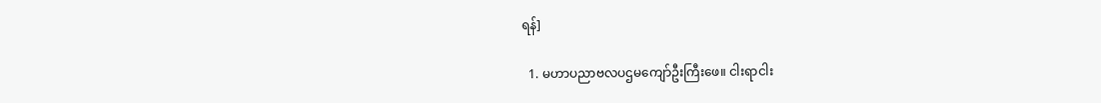ရန်]

  1. မဟာပညာဗလပဌမကျော်ဦးကြီးဖေ။ ငါးရာငါး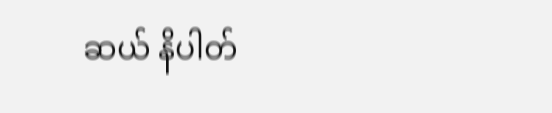ဆယ် နိပါတ်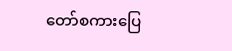တော်စကားပြေ